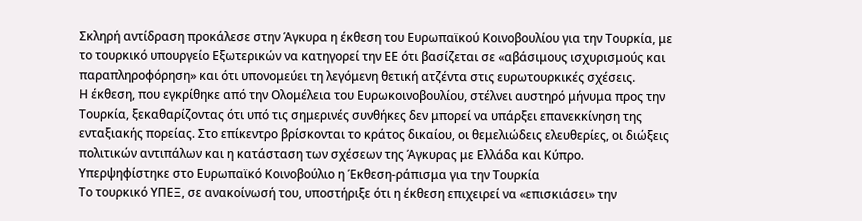Σκληρή αντίδραση προκάλεσε στην Άγκυρα η έκθεση του Ευρωπαϊκού Κοινοβουλίου για την Τουρκία, με το τουρκικό υπουργείο Εξωτερικών να κατηγορεί την ΕΕ ότι βασίζεται σε «αβάσιμους ισχυρισμούς και παραπληροφόρηση» και ότι υπονομεύει τη λεγόμενη θετική ατζέντα στις ευρωτουρκικές σχέσεις.
Η έκθεση, που εγκρίθηκε από την Ολομέλεια του Ευρωκοινοβουλίου, στέλνει αυστηρό μήνυμα προς την Τουρκία, ξεκαθαρίζοντας ότι υπό τις σημερινές συνθήκες δεν μπορεί να υπάρξει επανεκκίνηση της ενταξιακής πορείας. Στο επίκεντρο βρίσκονται το κράτος δικαίου, οι θεμελιώδεις ελευθερίες, οι διώξεις πολιτικών αντιπάλων και η κατάσταση των σχέσεων της Άγκυρας με Ελλάδα και Κύπρο.
Υπερψηφίστηκε στο Ευρωπαϊκό Κοινοβούλιο η Έκθεση-ράπισμα για την Τουρκία
Το τουρκικό ΥΠΕΞ, σε ανακοίνωσή του, υποστήριξε ότι η έκθεση επιχειρεί να «επισκιάσει» την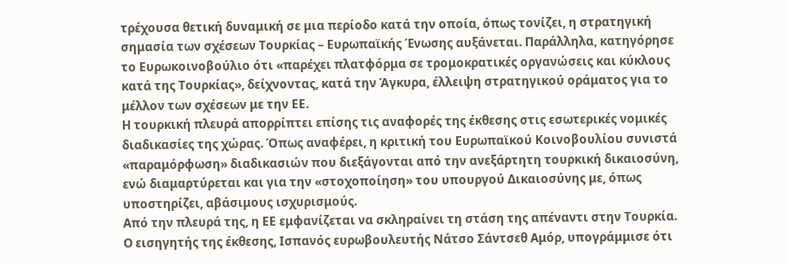τρέχουσα θετική δυναμική σε μια περίοδο κατά την οποία, όπως τονίζει, η στρατηγική σημασία των σχέσεων Τουρκίας – Ευρωπαϊκής Ένωσης αυξάνεται. Παράλληλα, κατηγόρησε το Ευρωκοινοβούλιο ότι «παρέχει πλατφόρμα σε τρομοκρατικές οργανώσεις και κύκλους κατά της Τουρκίας», δείχνοντας, κατά την Άγκυρα, έλλειψη στρατηγικού οράματος για το μέλλον των σχέσεων με την ΕΕ.
Η τουρκική πλευρά απορρίπτει επίσης τις αναφορές της έκθεσης στις εσωτερικές νομικές διαδικασίες της χώρας. Όπως αναφέρει, η κριτική του Ευρωπαϊκού Κοινοβουλίου συνιστά «παραμόρφωση» διαδικασιών που διεξάγονται από την ανεξάρτητη τουρκική δικαιοσύνη, ενώ διαμαρτύρεται και για την «στοχοποίηση» του υπουργού Δικαιοσύνης με, όπως υποστηρίζει, αβάσιμους ισχυρισμούς.
Από την πλευρά της, η ΕΕ εμφανίζεται να σκληραίνει τη στάση της απέναντι στην Τουρκία. Ο εισηγητής της έκθεσης, Ισπανός ευρωβουλευτής Νάτσο Σάντσεθ Αμόρ, υπογράμμισε ότι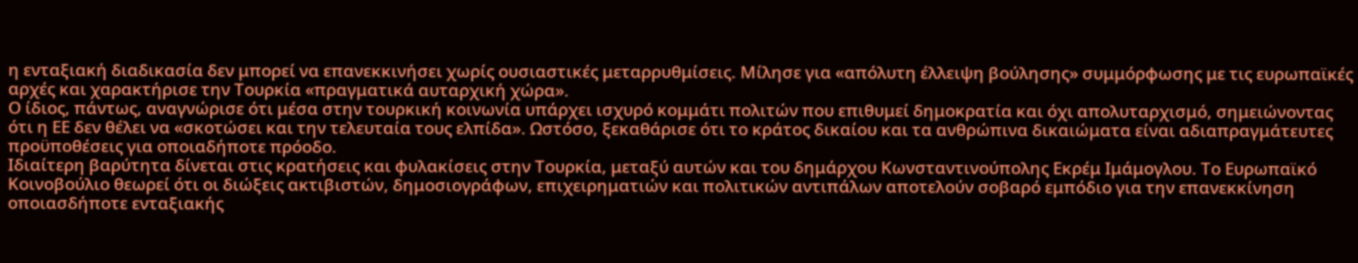η ενταξιακή διαδικασία δεν μπορεί να επανεκκινήσει χωρίς ουσιαστικές μεταρρυθμίσεις. Μίλησε για «απόλυτη έλλειψη βούλησης» συμμόρφωσης με τις ευρωπαϊκές αρχές και χαρακτήρισε την Τουρκία «πραγματικά αυταρχική χώρα».
Ο ίδιος, πάντως, αναγνώρισε ότι μέσα στην τουρκική κοινωνία υπάρχει ισχυρό κομμάτι πολιτών που επιθυμεί δημοκρατία και όχι απολυταρχισμό, σημειώνοντας ότι η ΕΕ δεν θέλει να «σκοτώσει και την τελευταία τους ελπίδα». Ωστόσο, ξεκαθάρισε ότι το κράτος δικαίου και τα ανθρώπινα δικαιώματα είναι αδιαπραγμάτευτες προϋποθέσεις για οποιαδήποτε πρόοδο.
Ιδιαίτερη βαρύτητα δίνεται στις κρατήσεις και φυλακίσεις στην Τουρκία, μεταξύ αυτών και του δημάρχου Κωνσταντινούπολης Εκρέμ Ιμάμογλου. Το Ευρωπαϊκό Κοινοβούλιο θεωρεί ότι οι διώξεις ακτιβιστών, δημοσιογράφων, επιχειρηματιών και πολιτικών αντιπάλων αποτελούν σοβαρό εμπόδιο για την επανεκκίνηση οποιασδήποτε ενταξιακής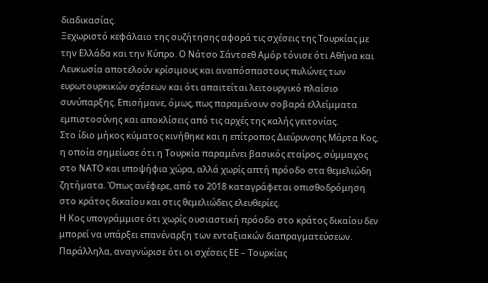διαδικασίας.
Ξεχωριστό κεφάλαιο της συζήτησης αφορά τις σχέσεις της Τουρκίας με την Ελλάδα και την Κύπρο. Ο Νάτσο Σάντσεθ Αμόρ τόνισε ότι Αθήνα και Λευκωσία αποτελούν κρίσιμους και αναπόσπαστους πυλώνες των ευρωτουρκικών σχέσεων και ότι απαιτείται λειτουργικό πλαίσιο συνύπαρξης. Επισήμανε, όμως, πως παραμένουν σοβαρά ελλείμματα εμπιστοσύνης και αποκλίσεις από τις αρχές της καλής γειτονίας.
Στο ίδιο μήκος κύματος κινήθηκε και η επίτροπος Διεύρυνσης Μάρτα Κος, η οποία σημείωσε ότι η Τουρκία παραμένει βασικός εταίρος, σύμμαχος στο ΝΑΤΟ και υποψήφια χώρα, αλλά χωρίς απτή πρόοδο στα θεμελιώδη ζητήματα. Όπως ανέφερε, από το 2018 καταγράφεται οπισθοδρόμηση στο κράτος δικαίου και στις θεμελιώδεις ελευθερίες.
Η Κος υπογράμμισε ότι χωρίς ουσιαστική πρόοδο στο κράτος δικαίου δεν μπορεί να υπάρξει επανέναρξη των ενταξιακών διαπραγματεύσεων. Παράλληλα, αναγνώρισε ότι οι σχέσεις ΕΕ – Τουρκίας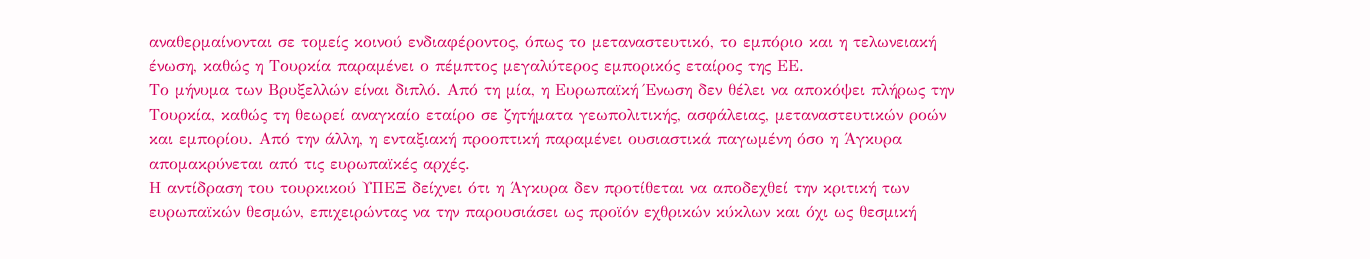αναθερμαίνονται σε τομείς κοινού ενδιαφέροντος, όπως το μεταναστευτικό, το εμπόριο και η τελωνειακή ένωση, καθώς η Τουρκία παραμένει ο πέμπτος μεγαλύτερος εμπορικός εταίρος της ΕΕ.
Το μήνυμα των Βρυξελλών είναι διπλό. Από τη μία, η Ευρωπαϊκή Ένωση δεν θέλει να αποκόψει πλήρως την Τουρκία, καθώς τη θεωρεί αναγκαίο εταίρο σε ζητήματα γεωπολιτικής, ασφάλειας, μεταναστευτικών ροών και εμπορίου. Από την άλλη, η ενταξιακή προοπτική παραμένει ουσιαστικά παγωμένη όσο η Άγκυρα απομακρύνεται από τις ευρωπαϊκές αρχές.
Η αντίδραση του τουρκικού ΥΠΕΞ δείχνει ότι η Άγκυρα δεν προτίθεται να αποδεχθεί την κριτική των ευρωπαϊκών θεσμών, επιχειρώντας να την παρουσιάσει ως προϊόν εχθρικών κύκλων και όχι ως θεσμική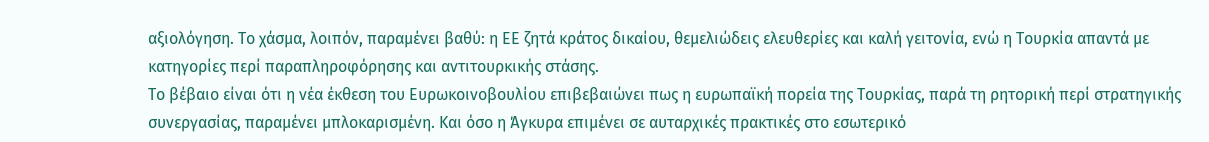αξιολόγηση. Το χάσμα, λοιπόν, παραμένει βαθύ: η ΕΕ ζητά κράτος δικαίου, θεμελιώδεις ελευθερίες και καλή γειτονία, ενώ η Τουρκία απαντά με κατηγορίες περί παραπληροφόρησης και αντιτουρκικής στάσης.
Το βέβαιο είναι ότι η νέα έκθεση του Ευρωκοινοβουλίου επιβεβαιώνει πως η ευρωπαϊκή πορεία της Τουρκίας, παρά τη ρητορική περί στρατηγικής συνεργασίας, παραμένει μπλοκαρισμένη. Και όσο η Άγκυρα επιμένει σε αυταρχικές πρακτικές στο εσωτερικό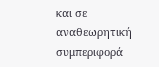και σε αναθεωρητική συμπεριφορά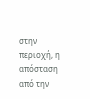στην περιοχή, η απόσταση από την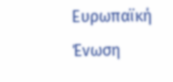Ευρωπαϊκή Ένωση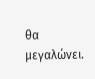θα μεγαλώνει.